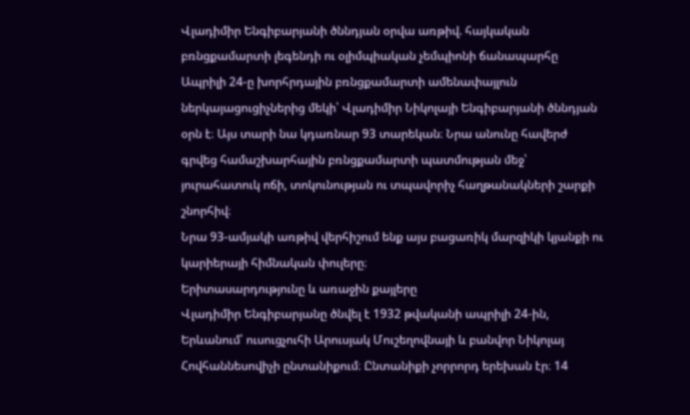Վլադիմիր Ենգիբարյանի ծննդյան օրվա առթիվ. հայկական բռնցքամարտի լեգենդի ու օլիմպիական չեմպիոնի ճանապարհը
Ապրիլի 24-ը խորհրդային բռնցքամարտի ամենափայլուն ներկայացուցիչներից մեկի՝ Վլադիմիր Նիկոլայի Ենգիբարյանի ծննդյան օրն է։ Այս տարի նա կդառնար 93 տարեկան։ Նրա անունը հավերժ գրվեց համաշխարհային բռնցքամարտի պատմության մեջ՝ յուրահատուկ ոճի, տոկունության ու տպավորիչ հաղթանակների շարքի շնորհիվ։
Նրա 93-ամյակի առթիվ վերհիշում ենք այս բացառիկ մարզիկի կյանքի ու կարիերայի հիմնական փուլերը։
Երիտասարդությունը և առաջին քայլերը
Վլադիմիր Ենգիբարյանը ծնվել է 1932 թվականի ապրիլի 24-ին, Երևանում՝ ուսուցչուհի Արուսյակ Մուշեղովնայի և բանվոր Նիկոլայ Հովհաննեսովիչի ընտանիքում։ Ընտանիքի չորրորդ երեխան էր։ 14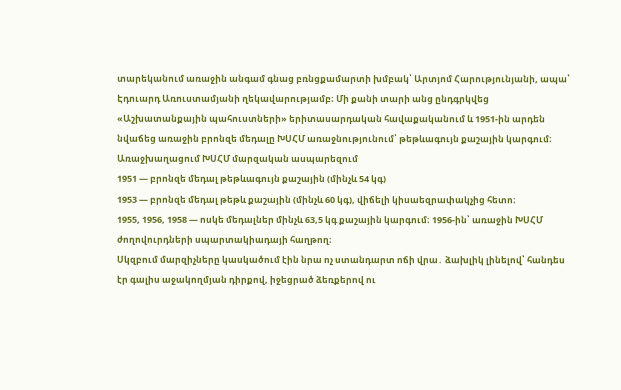տարեկանում առաջին անգամ գնաց բռնցքամարտի խմբակ՝ Արտյոմ Հարությունյանի, ապա՝ Էդուարդ Առուստամյանի ղեկավարությամբ։ Մի քանի տարի անց ընդգրկվեց «Աշխատանքային պահուստների» երիտասարդական հավաքականում և 1951-ին արդեն նվաճեց առաջին բրոնզե մեդալը ԽՍՀՄ առաջնությունում՝ թեթևագույն քաշային կարգում։
Առաջխաղացում ԽՍՀՄ մարզական ասպարեզում
1951 — բրոնզե մեդալ թեթևագույն քաշային (մինչև 54 կգ)
1953 — բրոնզե մեդալ թեթև քաշային (մինչև 60 կգ), վիճելի կիսաեզրափակչից հետո։
1955, 1956, 1958 — ոսկե մեդալներ մինչև 63,5 կգ քաշային կարգում։ 1956-ին՝ առաջին ԽՍՀՄ ժողովուրդների սպարտակիադայի հաղթող։
Սկզբում մարզիչները կասկածում էին նրա ոչ ստանդարտ ոճի վրա․ ձախլիկ լինելով՝ հանդես էր գալիս աջակողմյան դիրքով, իջեցրած ձեռքերով ու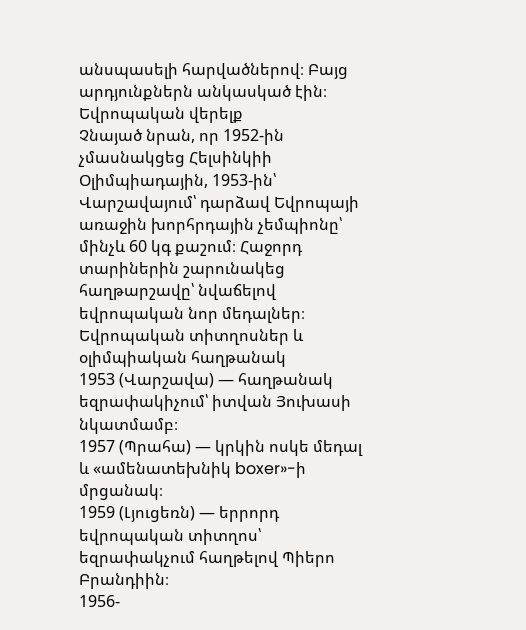անսպասելի հարվածներով։ Բայց արդյունքներն անկասկած էին։
Եվրոպական վերելք
Չնայած նրան, որ 1952-ին չմասնակցեց Հելսինկիի Օլիմպիադային, 1953-ին՝ Վարշավայում՝ դարձավ Եվրոպայի առաջին խորհրդային չեմպիոնը՝ մինչև 60 կգ քաշում։ Հաջորդ տարիներին շարունակեց հաղթարշավը՝ նվաճելով եվրոպական նոր մեդալներ։
Եվրոպական տիտղոսներ և օլիմպիական հաղթանակ
1953 (Վարշավա) — հաղթանակ եզրափակիչում՝ իտվան Յուխասի նկատմամբ։
1957 (Պրահա) — կրկին ոսկե մեդալ և «ամենատեխնիկ boxer»-ի մրցանակ։
1959 (Լյուցեռն) — երրորդ եվրոպական տիտղոս՝ եզրափակչում հաղթելով Պիերո Բրանդիին։
1956-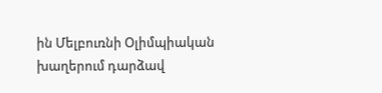ին Մելբուռնի Օլիմպիական խաղերում դարձավ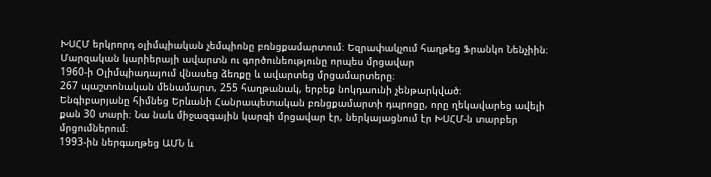ԽՍՀՄ երկրորդ օլիմպիական չեմպիոնը բռնցքամարտում։ Եզրափակչում հաղթեց Ֆրանկո Նենչիին։
Մարզական կարիերայի ավարտն ու գործունեությունը որպես մրցավար
1960-ի Օլիմպիադայում վնասեց ձեռքը և ավարտեց մրցամարտերը։
267 պաշտոնական մենամարտ, 255 հաղթանակ, երբեք նոկդաունի չենթարկված։
Ենգիբարյանը հիմնեց Երևանի Հանրապետական բռնցքամարտի դպրոցը, որը ղեկավարեց ավելի քան 30 տարի։ Նա նաև միջազգային կարգի մրցավար էր, ներկայացնում էր ԽՍՀՄ-ն տարբեր մրցումներում։
1993-ին ներգաղթեց ԱՄՆ և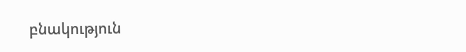բնակություն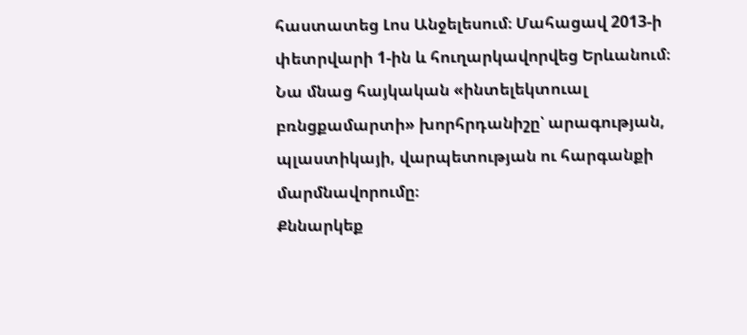հաստատեց Լոս Անջելեսում։ Մահացավ 2013-ի փետրվարի 1-ին և հուղարկավորվեց Երևանում։
Նա մնաց հայկական «ինտելեկտուալ բռնցքամարտի» խորհրդանիշը՝ արագության, պլաստիկայի, վարպետության ու հարգանքի մարմնավորումը։
Քննարկեք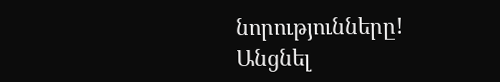նորությունները!
Անցնել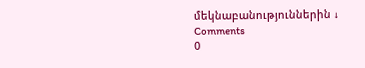մեկնաբանություններին ↓
Comments
0